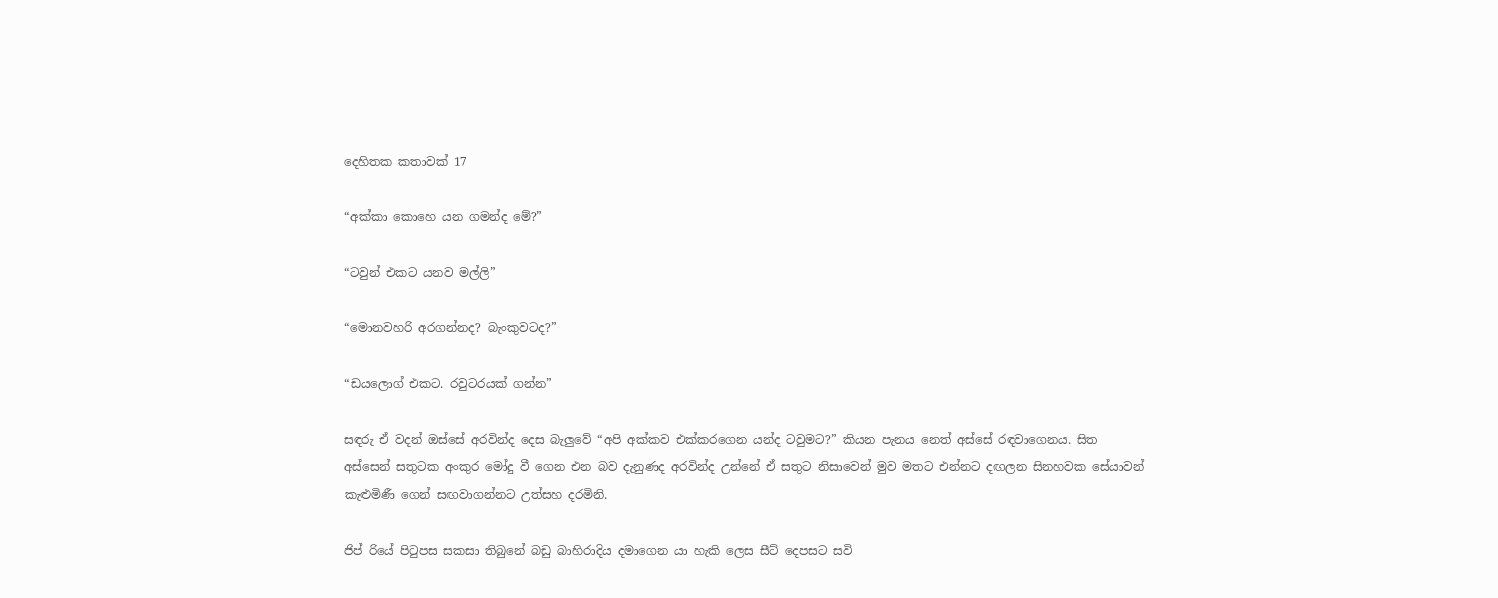දෙහිතක කතාවක් 17

“අක්කා කොහෙ යන ගමන්ද මේ?”

“ටවුන් එකට යනව මල්ලි”

“මොනවහරි අරගන්නද? බැංකුවටද?”

“ඩයලොග් එකට. රවුටරයක් ගන්න”

සඳරු ඒ වදන් ඔස්සේ අරවින්ද දෙස බැලුවේ “අපි අක්කව එක්කරගෙන යන්ද ටවුමට?” කියන පැනය නෙත් අස්සේ රඳවාගෙනය. සිත අස්සෙන් සතුටක අංකුර මෝදු වී ගෙන එන බව දැනුණද අරවින්ද උන්නේ ඒ සතුට නිසාවෙන් මුව මතට එන්නට දඟලන සිනහවක සේයාවන් කැළුමිණී ගෙන් සඟවාගන්නට උත්සහ දරමිනි.

ජිප් රියේ පිටුපස සකසා තිබුනේ බඩු බාහිරාදිය දමාගෙන යා හැකි ලෙස සීට් දෙපසට සවි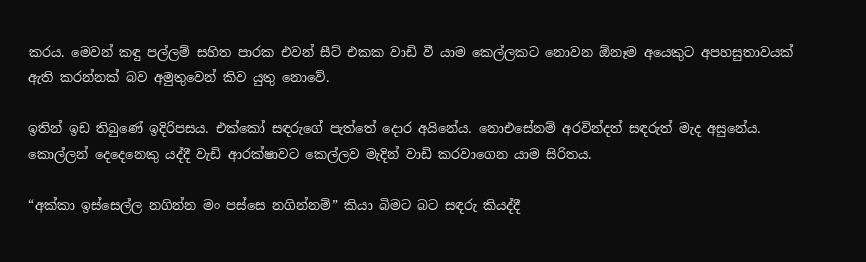කරය. මෙවන් කඳු පල්ලම් සහිත පාරක එවන් සීට් එකක වාඩි වී යාම කෙල්ලකට නොවන ඕනෑම අයෙකුට අපහසුතාවයක් ඇති කරන්නක් බව අමුතුවෙන් කිව යුතු නොවේ.

ඉතින් ඉඩ තිබුණේ ඉදිරිපසය. එක්කෝ සඳරුගේ පැත්තේ දොර අයිනේය. නොඑසේනම් අරවින්දත් සඳරුත් මැද අසුනේය. කොල්ලන් දෙදෙනෙකු යද්දී වැඩි ආරක්ෂාවට කෙල්ලව මැදින් වාඩි කරවාගෙන යාම සිරිතය.

“අක්කා ඉස්සෙල්ල නගින්න මං පස්සෙ නගින්නම්” කියා බිමට බට සඳරු කියද්දී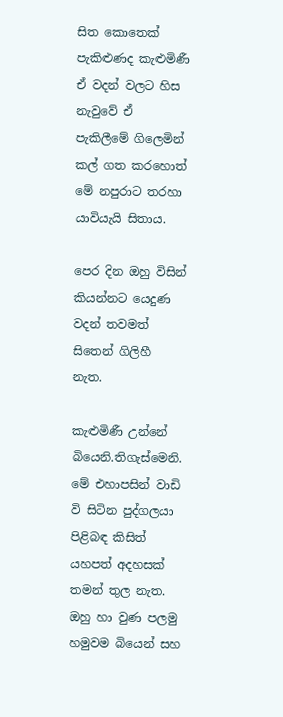සිත කොතෙක් පැකිළුණද කැළුමිණී ඒ වදන් වලට හිස නැවුවේ ඒ පැකිලීමේ ගිලෙමින් කල් ගත කරහොත් මේ නපුරාට තරහා යාවියැයි සිතාය.

පෙර දින ඔහු විසින් කියන්නට යෙදුණ වදන් තවමත් සිතෙන් ගිලිහී නැත.

කැළුමිණී උන්නේ බියෙනි.තිගැස්මෙනි. මේ එහාපසින් වාඩි වි සිටින පුද්ගලයා පිළිබඳ කිසිත් යහපත් අදහසක් තමන් තුල නැත. ඔහු හා වුණ පලමු හමුවම බියෙන් සහ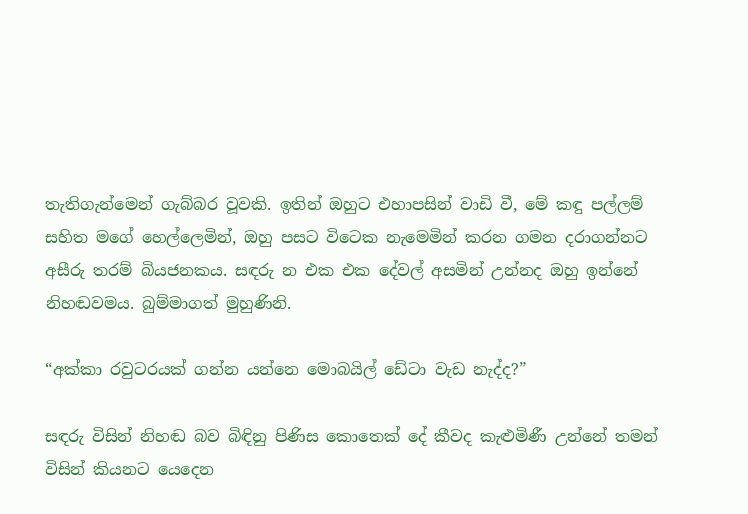තැතිගැන්මෙන් ගැබ්බර වූවකි. ඉතින් ඔහුට එහාපසින් වාඩි වී, මේ කඳු පල්ලම් සහිත මගේ හෙල්ලෙමින්, ඔහු පසට විටෙක නැමෙමින් කරන ගමන දරාගන්නට අසීරු තරම් බියජනකය. සඳරු න එක එක දේවල් අසමින් උන්නද ඔහු ඉන්නේ නිහඬවමය. බුම්මාගත් මුහුණිනි.

“අක්කා රවුටරයක් ගන්න යන්නෙ මොබයිල් ඩේටා වැඩ නැද්ද?”

සඳරු විසින් නිහඬ බව බිඳිනු පිණිස කොතෙක් දේ කීවද කැළුමිණී උන්නේ තමන් විසින් කියනට යෙදෙන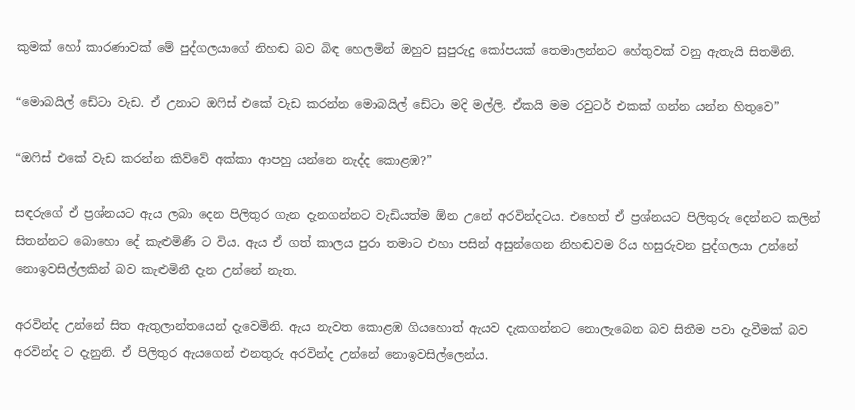කුමක් හෝ කාරණාවක් මේ පුද්ගලයාගේ නිහඬ බව බිඳ හෙලමින් ඔහුව සුපුරුදු කෝපයක් තෙමාලන්නට හේතුවක් වනු ඇතැයි සිතමිනි.

“මොබයිල් ඩේටා වැඩ. ඒ උනාට ඔෆිස් එකේ වැඩ කරන්න මොබයිල් ඩේටා මදි මල්ලි. ඒකයි මම රවුටර් එකක් ගන්න යන්න හිතුවෙ”

“ඔෆිස් එකේ වැඩ කරන්න කිව්වේ අක්කා ආපහු යන්නෙ නැද්ද කොළඹ?”

සඳරුගේ ඒ ප්‍රශ්නයට ඇය ලබා දෙන පිලිතුර ගැන දැනගන්නට වැඩියත්ම ඕන උනේ අරවින්දටය. එහෙත් ඒ ප්‍රශ්නයට පිලිතුරු දෙන්නට කලින් සිතන්නට බොහො දේ කැළුමිණී ට විය. ඇය ඒ ගත් කාලය පුරා තමාට එහා පසින් අසුන්ගෙන නිහඬවම රිය හසුරුවන පුද්ගලයා උන්නේ නොඉවසිල්ලකින් බව කැළුමිනී දැන උන්නේ නැත.

අරවින්ද උන්නේ සිත ඇතුලාන්තයෙන් දැවෙමිනි. ඇය නැවත කොළඹ ගියහොත් ඇයව දැකගන්නට නොලැබෙන බව සිතීම පවා දැවීමක් බව අරවින්ද ට දැනුනි. ඒ පිලිතුර ඇයගෙන් එනතුරු අරවින්ද උන්නේ නොඉවසිල්ලෙන්ය.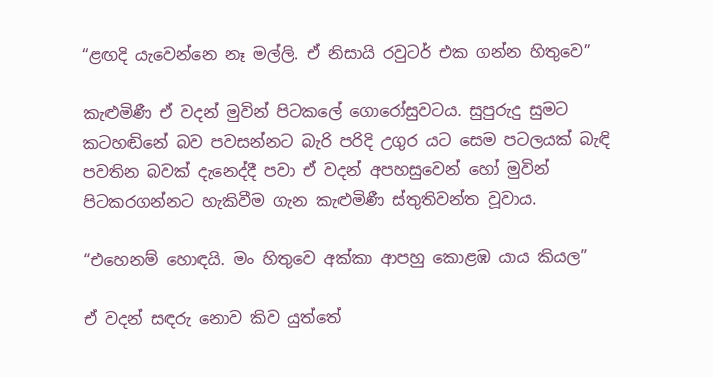“ළඟදි යැවෙන්නෙ නෑ මල්ලි. ඒ නිසායි රවුටර් එක ගන්න හිතුවෙ”

කැළුමිණී ඒ වදන් මුවින් පිටකලේ ගොරෝසුවටය. සුපුරුදු සුමට කටහඬිනේ බව පවසන්නට බැරි පරිදි උගුර යට සෙම පටලයක් බැඳි පවතින බවක් දැනෙද්දී පවා ඒ වදන් අපහසුවෙන් හෝ මුවින් පිටකරගන්නට හැකිවීම ගැන කැළුමිණී ස්තුතිවන්ත වූවාය.

“එහෙනම් හොඳයි. මං හිතුවෙ අක්කා ආපහු කොළඹ යාය කියල”

ඒ වදන් සඳරු නොව කිව යුත්තේ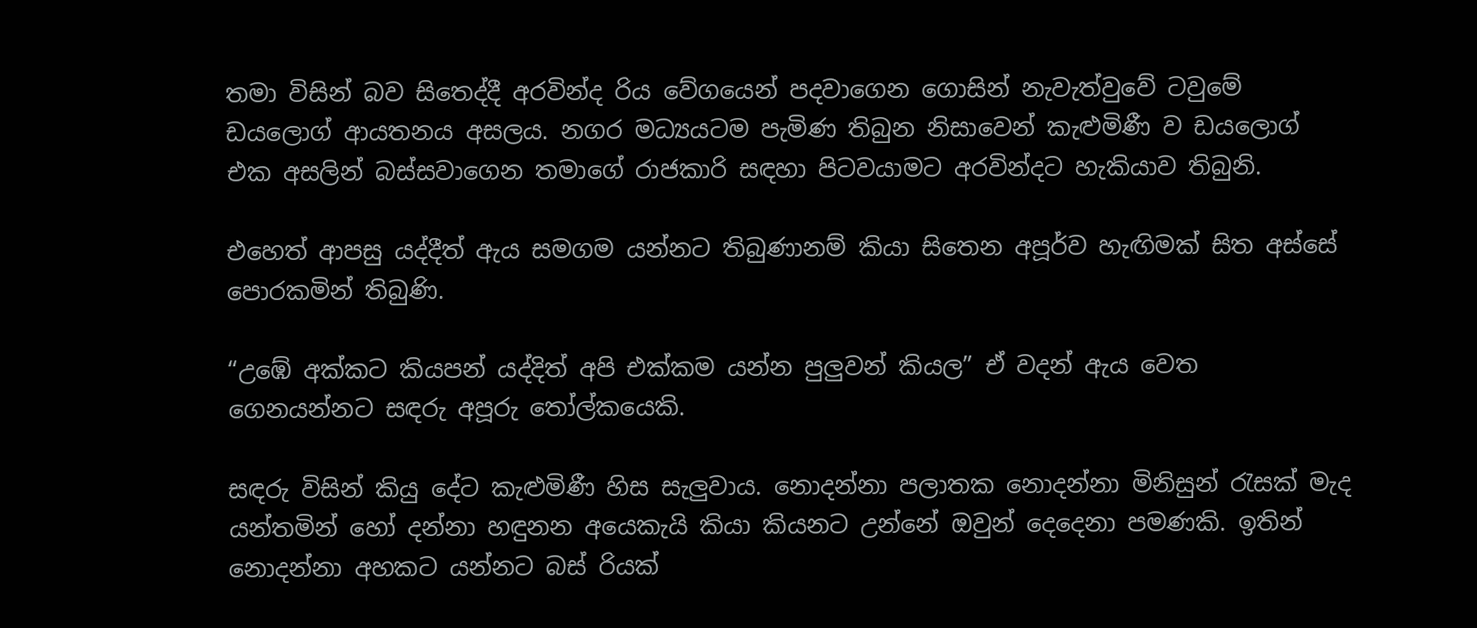තමා විසින් බව සිතෙද්දී අරවින්ද රිය වේගයෙන් පදවාගෙන ගොසින් නැවැත්වුවේ ටවුමේ ඩයලොග් ආයතනය අසලය. නගර මධ්‍යයටම පැමිණ තිබුන නිසාවෙන් කැළුමිණී ව ඩයලොග් එක අසලින් බස්සවාගෙන තමාගේ රාජකාරි සඳහා පිටවයාමට අරවින්දට හැකියාව තිබුනි.

එහෙත් ආපසු යද්දීත් ඇය සමගම යන්නට තිබුණානම් කියා සිතෙන අපූර්ව හැඟිමක් සිත අස්සේ පොරකමින් තිබුණි.

“උඹේ අක්කට කියපන් යද්දිත් අපි එක්කම යන්න පුලුවන් කියල” ඒ වදන් ඇය වෙත ගෙනයන්නට සඳරු අපූරු තෝල්කයෙකි.

සඳරු විසින් කියු දේට කැළුමිණී හිස සැලුවාය. නොදන්නා පලාතක නොදන්නා මිනිසුන් රැසක් මැද යන්තමින් හෝ දන්නා හඳුනන අයෙකැයි කියා කියනට උන්නේ ඔවුන් දෙදෙනා පමණකි. ඉතින් නොදන්නා අහකට යන්නට බස් රියක්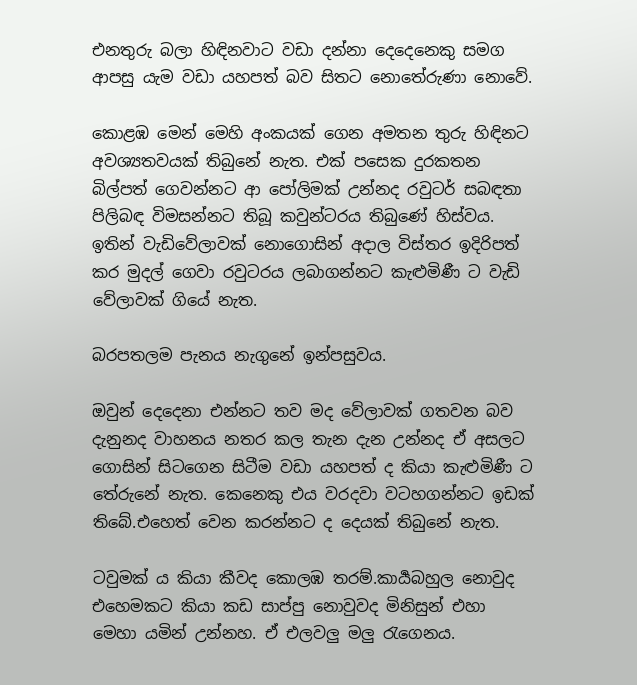එනතුරු බලා හිඳිනවාට වඩා දන්නා දෙදෙනෙකු සමග ආපසු යැම වඩා යහපත් බව සිතට නොතේරුණා නොවේ.

කොළඹ මෙන් මෙහි අංකයක් ගෙන අමතන තුරු හිඳිනට අවශ්‍යතවයක් තිබුනේ නැත. එක් පසෙක දුරකතන බිල්පත් ගෙවන්නට ආ පෝලිමක් උන්නද රවුටර් සබඳතා පිලිබඳ විමසන්නට තිබූ කවුන්ටරය තිබුණේ හිස්වය. ඉතින් වැඩිවේලාවක් නොගොසින් අදාල විස්තර ඉදිරිපත් කර මුදල් ගෙවා රවුටරය ලබාගන්නට කැළුමිණී ට වැඩි වේලාවක් ගියේ නැත.

බරපතලම පැනය නැගුනේ ඉන්පසුවය.

ඔවුන් දෙදෙනා එන්නට තව මද වේලාවක් ගතවන බව දැනුනද වාහනය නතර කල තැන දැන උන්නද ඒ අසලට ගොසින් සිටගෙන සිටීම වඩා යහපත් ද කියා කැළුමිණී ට තේරුනේ නැත. කෙනෙකු එය වරදවා වටහගන්නට ඉඩක් තිබේ.එහෙත් වෙන කරන්නට ද දෙයක් තිබුනේ නැත.

ටවුමක්‍ ය කියා කීවද කොලඹ තරම්.කාර්‍යබහුල නොවුද එහෙමකට කියා කඩ සාප්පු නොවුවද මිනිසුන් එහා මෙහා යමින් උන්නහ. ඒ එලවලු මලු රැගෙනය.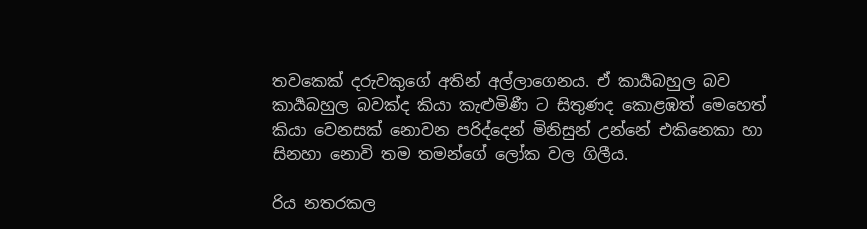තවකෙක් දරුවකුගේ අතින් අල්ලාගෙනය. ඒ කාර්‍යබහුල බව කාර්‍යබහුල බවක්ද කියා කැළුමිණී ට සිතුණද කොළඹත් මෙහෙත් කියා වෙනසක් නොවන පරිද්දෙන් මිනිසුන් උන්නේ එකිනෙකා හා සිනහා නොවි තම තමන්ගේ ලෝක වල ගිලීය.

රිය නතරකල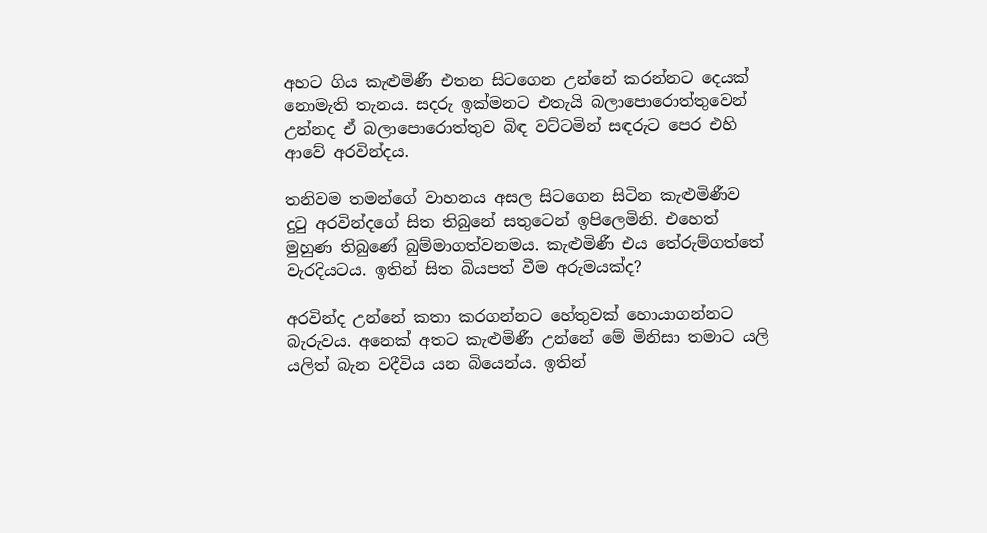අහට ගිය කැළුමිණී එතන සිටගෙන උන්නේ කරන්නට දෙයක් නොමැති තැනය. සදරු ඉක්මනට එතැයි බලාපොරොත්තුවෙන් උන්නද ඒ බලාපොරොත්තුව බිඳ වට්ටමින් සඳරුට පෙර එහි ආවේ අරවින්දය.

තනිවම තමන්ගේ වාහනය අසල සිටගෙන සිටින කැළුමිණීව දුටු අරවින්දගේ සිත තිබුනේ සතුටෙන් ඉපිලෙමිනි. එහෙත් මුහුණ තිබුණේ බුම්මාගත්වනමය. කැළුමිණී එය තේරුම්ගත්තේ වැරදියටය. ඉතින් සිත බියපත් වීම අරුමයක්ද?

අරවින්ද උන්නේ කතා කරගන්නට හේතුවක් හොයාගන්නට බැරුවය. අනෙක් අතට කැළුමිණී උන්නේ මේ මිනිසා තමාට යලි යලිත් බැන වදීවිය යන බියෙන්ය. ඉතින්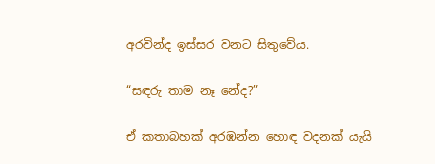අරවින්ද ඉස්සර වනට සිතුවේය.

“සඳරු තාම නෑ නේද?”

ඒ කතාබහක් අරඹන්න හොඳ වදනක් යැයි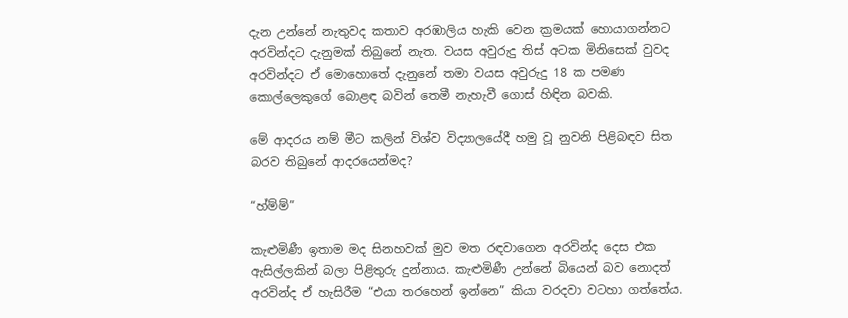දැන උන්නේ නැතුවද කතාව අරඹාලිය හැකි වෙන ක්‍රමයක් හොයාගන්නට අරවින්දට දැනුමක් තිබුනේ නැත. වයස අවුරුදු තිස් අටක මිනිසෙක් වුවද අරවින්දට ඒ මොහොතේ දැනුනේ තමා වයස අවුරුදු 18 ක පමණ කොල්ලෙකුගේ බොළඳ බවින් තෙමී නැහැවී ගොස් හිඳින බවකි.

මේ ආදරය නම් මීට කලින් විශ්ව විද්‍යාලයේදී හමු වූ නුවනි පිළිබඳව සිත බරව තිබුනේ ආදරයෙන්මද?

“හ්ම්ම්”

කැළුමිණී ඉතාම මද සිනහවක් මුව මත රඳවාගෙන අරවින්ද දෙස එක ඇසිල්ලකින් බලා පිළිතුරු දුන්නාය. කැළුමිණී උන්නේ බියෙන් බව නොදත් අරවින්ද ඒ හැසිරීම “එයා තරහෙන් ඉන්නෙ” කියා වරදවා වටහා ගත්තේය.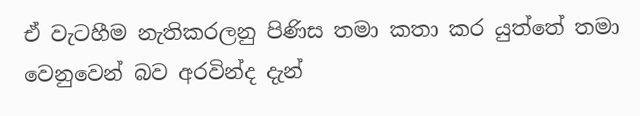ඒ වැටහීම නැතිකරලනු පිණිස තමා කතා කර යුත්තේ තමා වෙනුවෙන් බව අරවින්ද දැන්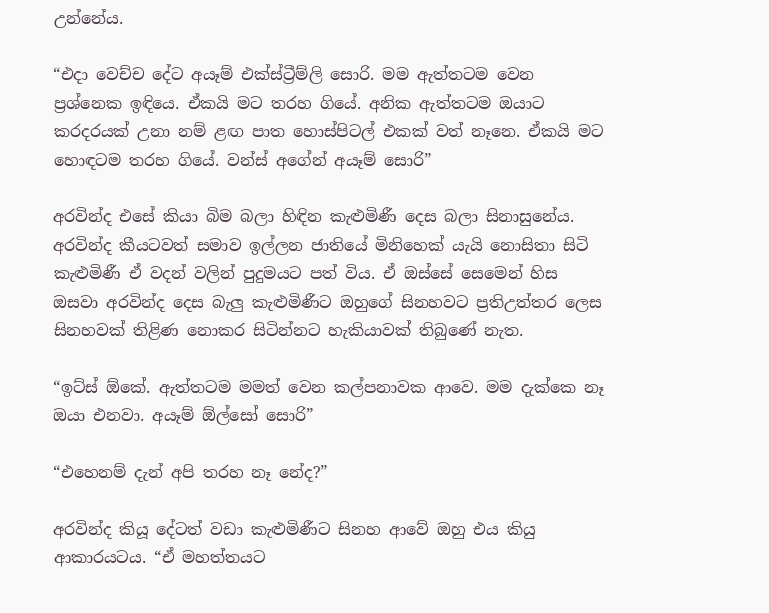උන්නේය.

“එදා වෙච්ච දේට අයෑම් එක්ස්ට්‍රීම්ලි සොරි. මම ඇත්තටම වෙන ප්‍රශ්නෙක ඉඳියෙ. ඒකයි මට තරහ ගියේ. අනික ඇත්තටම ඔයාට කරදරයක් උනා නම් ළඟ පාත හොස්පිටල් එකක් වත් නෑනෙ. ඒකයි මට හොඳටම තරහ ගියේ. වන්ස් අගේන් අයෑම් සොරි”

අරවින්ද එසේ කියා බිම බලා හිඳින කැළුමිණී දෙස බලා සිනාසුනේය. අරවින්ද කීයටවත් සමාව ඉල්ලන ජාතියේ මිනිහෙක් යැයි නොසිතා සිටි කැළුමිණී ඒ වදන් වලින් පුදුමයට පත් විය. ඒ ඔස්සේ සෙමෙන් හිස ඔසවා අරවින්ද දෙස බැලු කැළුමිණීට ඔහුගේ සිනහවට ප්‍රතිඋත්තර ලෙස සිනහවක් තිළිණ නොකර සිටින්නට හැකියාවක් තිබුණේ නැත.

“ඉට්ස් ඕකේ. ඇත්තටම මමත් වෙන කල්පනාවක ආවෙ. මම දැක්කෙ නෑ ඔයා එනවා. අයෑම් ඕල්සෝ සොරි”

“එහෙනම් දැන් අපි තරහ නෑ නේද?”

අරවින්ද කියූ දේටත් වඩා කැළුමිණීට සිනහ ආවේ ඔහු එය කියු ආකාරයටය. “ඒ මහත්තයට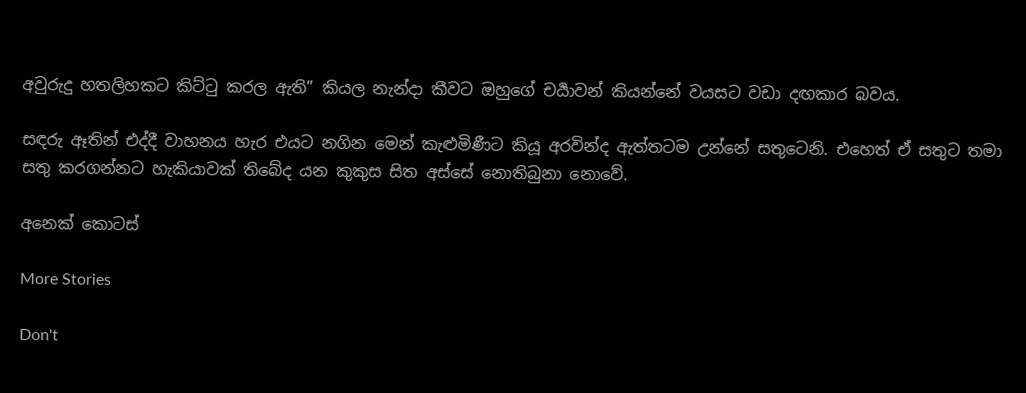අවුරුදු හතලිහකට කිට්ටු කරල ඇති” කියල නැන්දා කීවට ඔහුගේ චර්‍යාවන් කියන්නේ වයසට වඩා දඟකාර බවය.

සඳරු ඈතින් එද්දී වාහනය හැර එයට නගින මෙන් කැළුමිණීට කියූ අරවින්ද ඇත්තටම උන්නේ සතුටෙනි. එහෙත් ඒ සතුට තමා සතු කරගන්නට හැකියාවක් තිබේද යන කුකුස සිත අස්සේ නොතිබුනා නොවේ.

අනෙක් කොටස්

More Stories

Don't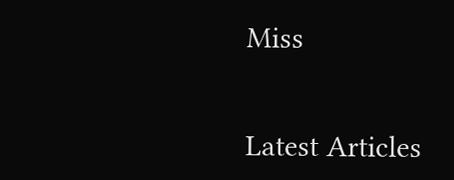Miss


Latest Articles